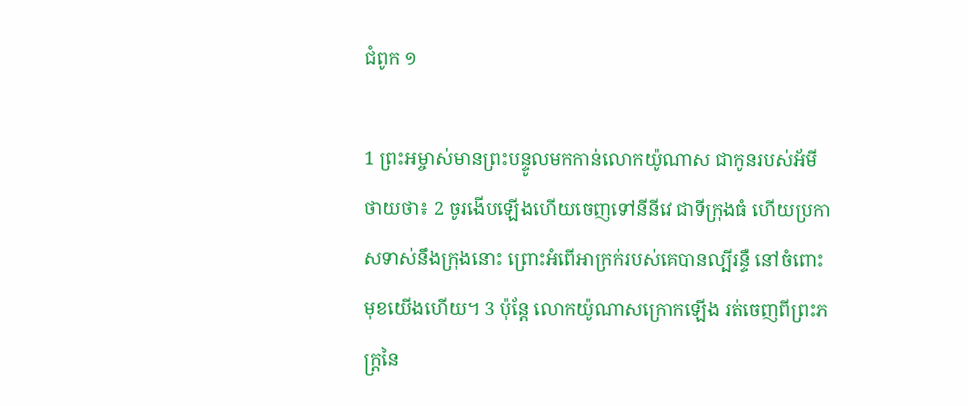ជំពូក ១

1 ព្រះ‌អម្ចាស់មានព្រះ‌បន្ទូលមកកាន់លោកយ៉ូណាស ជាកូនរបស់អ័មីថាយថា៖ 2 ចូរងើបឡើងហើយចេញទៅនីនីវេ ជាទីក្រុងធំ ហើយប្រកាសទាស់នឹងក្រុងនោះ ព្រោះអំពើអាក្រក់របស់គេបានល្បីរន្ទឺ នៅចំពោះមុខយើងហើយ។ 3 ប៉ុន្តែ លោកយ៉ូណាសក្រោកឡើង រត់ចេញពីព្រះ‌ភក្ត្រនៃ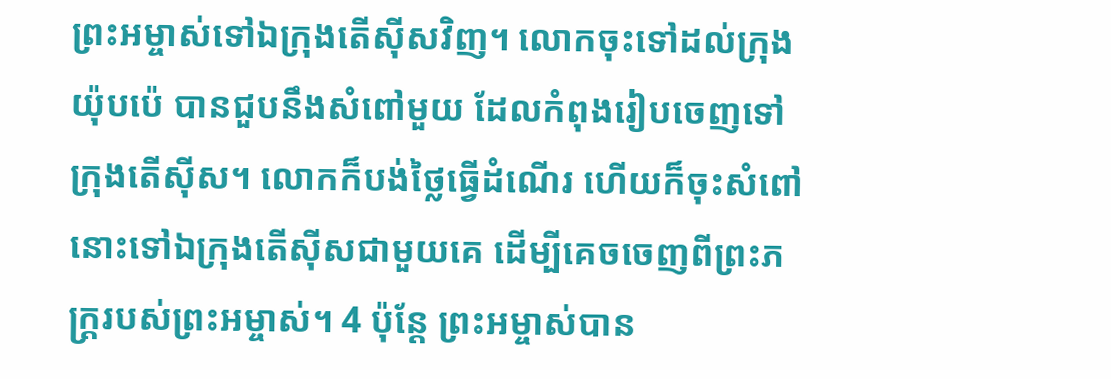ព្រះ‌អម្ចាស់ទៅឯក្រុងតើស៊ីសវិញ។ លោកចុះទៅដល់ក្រុងយ៉ុប‌ប៉េ បានជួបនឹងសំពៅមួយ ដែលកំពុងរៀបចេញទៅក្រុងតើស៊ីស។ លោកក៏បង់ថ្លៃធ្វើដំណើរ ហើយក៏ចុះសំពៅនោះទៅឯក្រុងតើស៊ីសជា‌មួយគេ ដើម្បីគេចចេញពីព្រះ‌ភក្ត្ររបស់ព្រះអម្ចាស់។ 4 ប៉ុន្តែ ព្រះ‌អម្ចាស់បាន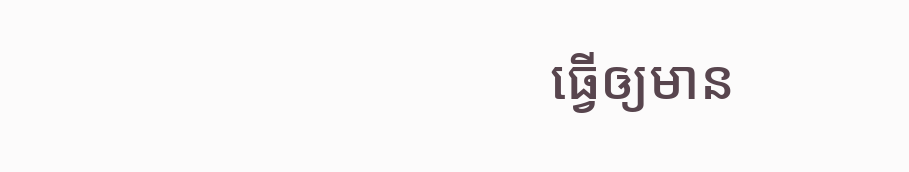ធ្វើឲ្យមាន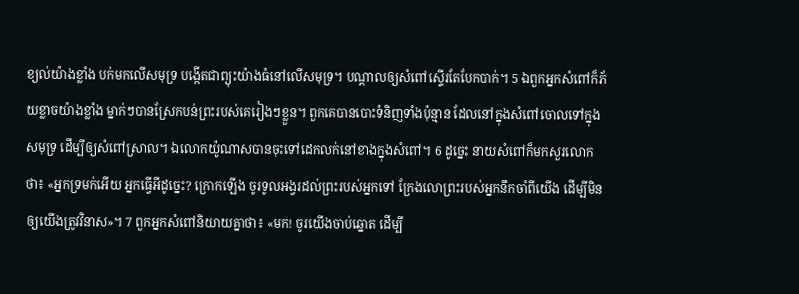ខ្យល់យ៉ាងខ្លាំង បក់មកលើសមុទ្រ បង្កើតជាព្យុះយ៉ាងធំនៅលើសមុទ្រ។ បណ្ដាលឲ្យសំពៅស្ទើរតែបែកបាក់។ 5 ឯពួកអ្នកសំពៅក៏ភ័យខ្លាចយ៉ាងខ្លាំង ម្នាក់ៗបានស្រែកបន់ព្រះរបស់គេរៀងៗខ្លួន។ ពួកគេបានបោះទំនិញទាំងប៉ុន្មាន ដែលនៅក្នុងសំពៅចោលទៅក្នុងសមុទ្រ ដើម្បីឲ្យសំពៅស្រាល។ ឯលោកយ៉ូណាសបានចុះទៅដេកលក់នៅខាងក្នុងសំពៅ។ 6 ដូច្នេះ នាយសំពៅក៏មកសួរលោកថា៖ «អ្នកទ្រមក់អើយ អ្នកធ្វើអីដូច្នេះ? ក្រោកឡើង ចូរទូល‌អង្វរដល់ព្រះរបស់អ្នកទៅ ក្រែងលោព្រះ‌របស់អ្នកនឹកចាំពីយើង ដើម្បីមិនឲ្យយើងត្រូវវិនាស»។ 7 ពួកអ្នកសំពៅនិយាយគ្នាថា៖ «មក! ចូរយើងចាប់ឆ្នោត ដើម្បី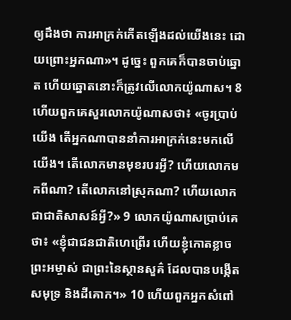ឲ្យដឹងថា ការអាក្រក់កើតឡើងដល់យើងនេះ ដោយព្រោះអ្នកណា»។ ដូច្នេះ ពួកគេក៏បានចាប់ឆ្នោត ហើយឆ្នោតនោះក៏ត្រូវលើលោកយ៉ូណាស។ 8 ហើយពួកគេសួរលោកយ៉ូណាសថា៖ «ចូរប្រាប់យើង តើអ្នកណាបាននាំការអាក្រក់នេះមកលើយើង។ តើលោកមានមុខរបរអី្វ? ហើយលោកមកពីណា? តើលោកនៅស្រុកណា? ហើយលោកជាជាតិសាសន៍អី្វ?» 9 លោកយ៉ូណាសប្រាប់គេថា៖ «ខ្ញុំជាជនជាតិហេព្រើរ ហើយខ្ញុំកោតខ្លាចព្រះ‌អម្ចាស់ ជាព្រះនៃស្ថាន‌សួគ៌ ដែលបានបង្កើតសមុទ្រ និងដីគោក។» 10 ហើយពួកអ្នកសំពៅ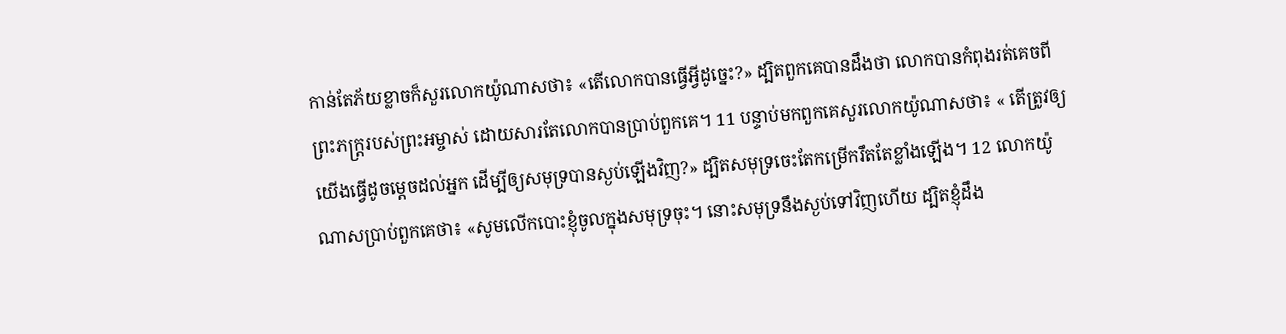កាន់តែភ័យខ្លាចក៏សួរលោកយ៉ូណាសថា៖ «តើលោកបានធ្វើអ្វីដូច្នេះ?» ដ្បិតពួកគេបានដឹងថា លោកបានកំពុងរត់គេចពីព្រះ‌ភក្ត្ររបស់ព្រះ‌អម្ចាស់ ដោយសារតែលោកបានប្រាប់ពួកគេ។ 11 បន្ទាប់មកពួកគេសួរលោកយ៉ូណាសថា៖ « តើត្រូវឲ្យយើងធ្វើដូចម្តេចដល់អ្នក ដើម្បីឲ្យសមុទ្របានស្ងប់ឡើងវិញ?» ដ្បិតសមុទ្រចេះតែកម្រើករឹតតែខ្លាំងឡើង។ 12 លោកយ៉ូណាសប្រាប់ពួកគេថា៖ «សូមលើកបោះខ្ញុំចូលក្នុងសមុទ្រចុះ។ នោះសមុទ្រនឹងស្ងប់ទៅវិញហើយ ដ្បិតខ្ញុំដឹង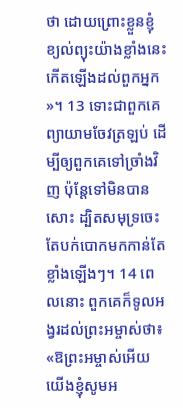ថា ដោយព្រោះខ្លួនខ្ញុំ ខ្យល់ព្យុះយ៉ាងខ្លាំងនេះកើតឡើងដល់ពួកអ្នក»។ 13 ទោះជាពួកគេព្យាយាមចែវត្រឡប់ ដើម្បីឲ្យពួកគេទៅច្រាំងវិញ ប៉ុន្តែទៅមិនបានសោះ ដ្បិតសមុទ្រចេះតែបក់បោកមកកាន់តែខ្លាំងឡើងៗ។ 14 ពេលនោះ ពួកគេក៏ទូលអង្វរដល់ព្រះអម្ចាស់ថា៖ «ឱព្រះ‌អម្ចាស់អើយ យើងខ្ញុំសូមអ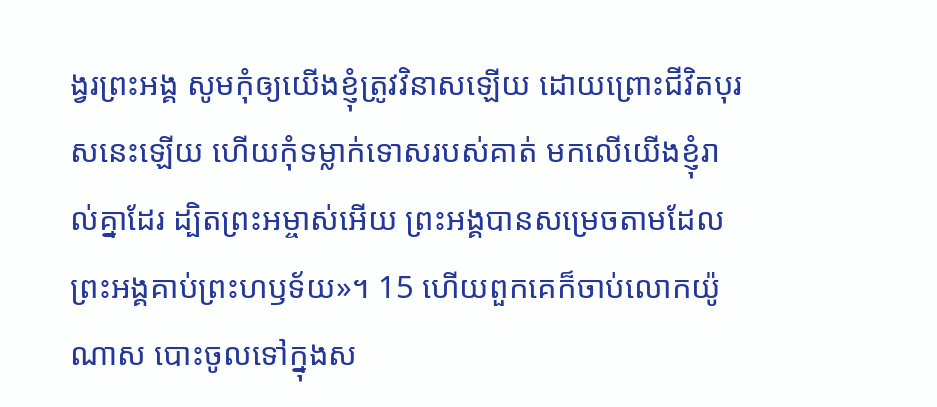ង្វរព្រះ‌អង្គ សូមកុំឲ្យយើងខ្ញុំត្រូវវិនាសឡើយ ដោយព្រោះជីវិតបុរសនេះឡើយ ហើយកុំទម្លាក់ទោសរបស់គាត់ មកលើយើងខ្ញុំរាល់គ្នាដែរ ដ្បិតព្រះអម្ចាស់អើយ ព្រះ‌អង្គបានសម្រេចតាមដែលព្រះ‌អង្គគាប់ព្រះ‌ហឫ‌ទ័យ»។ 15 ហើយពួកគេក៏ចាប់លោកយ៉ូណាស បោះចូលទៅក្នុងស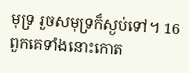មុទ្រ រួចសមុទ្រក៏ស្ងប់ទៅ។ 16 ពួកគេទាំងនោះកោត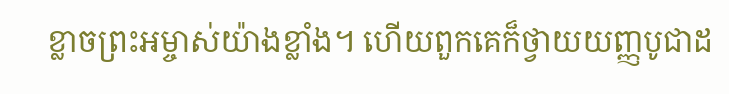ខ្លាចព្រះ‌អម្ចាស់យ៉ាងខ្លាំង។ ហើយពួកគេក៏ថ្វាយយញ្ញ‌បូជាដ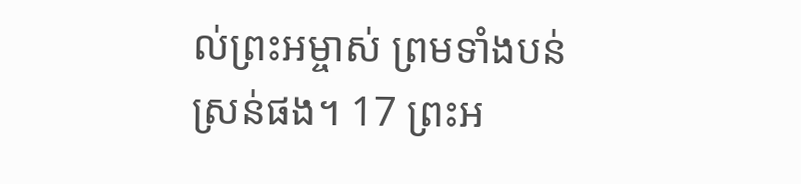ល់ព្រះ‌អម្ចាស់ ព្រមទាំងបន់ស្រន់ផង។ 17 ព្រះ‌អ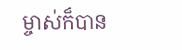ម្ចាស់ក៏បាន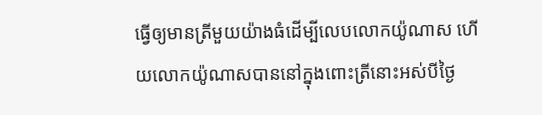ធ្វើឲ្យមានត្រីមួយយ៉ាងធំដើម្បីលេបលោកយ៉ូណាស ហើយលោកយ៉ូណាសបាននៅក្នុងពោះត្រីនោះអស់បីថ្ងៃ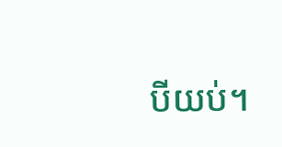បីយប់។